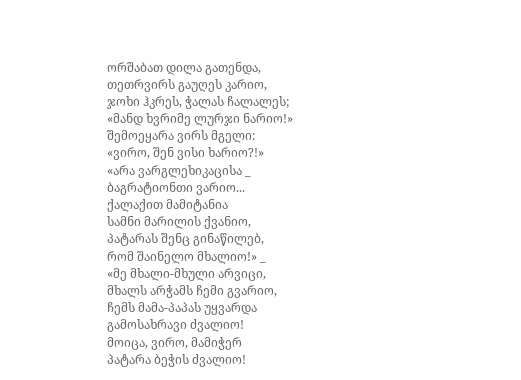ორშაბათ დილა გათენდა,
თეთრვირს გაუღეს კარიო,
ჯოხი ჰკრეს, ჭალას ჩალალეს;
«მანდ ხვრიმე ლურჯი ნარიო!»
შემოეყარა ვირს მგელი:
«ვირო, შენ ვისი ხარიო?!»
«არა ვარგლეხიკაცისა _
ბაგრატიონთი ვარიო...
ქალაქით მამიტანია
სამნი მარილის ქვანიო,
პატარას შენც გინაწილებ,
რომ შაინელო მხალიო!» _
«მე მხალი-მხული არვიცი,
მხალს არჭამს ჩემი გვარიო,
ჩემს მამა-პაპას უყვარდა
გამოსახრავი ძვალიო!
მოიცა, ვირო, მამიჭერ
პატარა ბეჭის ძვალიო!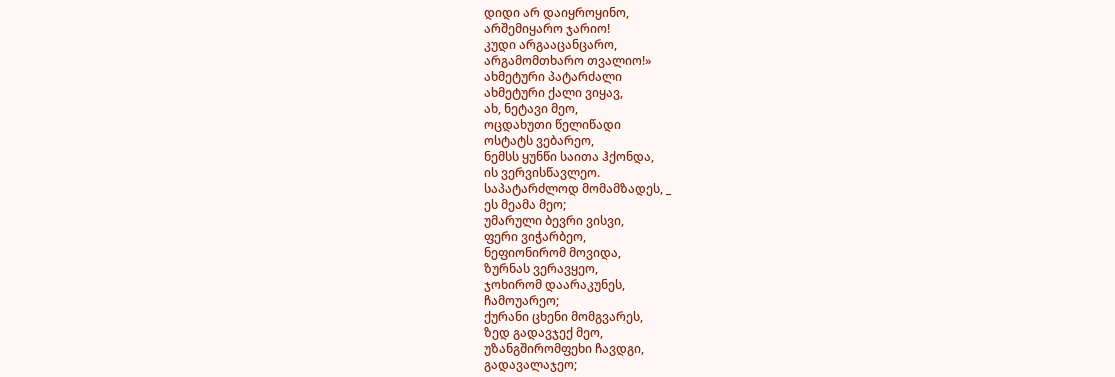დიდი არ დაიყროყინო,
არშემიყარო ჯარიო!
კუდი არგააცანცარო,
არგამომთხარო თვალიო!»
ახმეტური პატარძალი
ახმეტური ქალი ვიყავ,
ახ, ნეტავი მეო,
ოცდახუთი წელიწადი
ოსტატს ვებარეო,
ნემსს ყუნწი საითა ჰქონდა,
ის ვერვისწავლეო.
საპატარძლოდ მომამზადეს, _
ეს მეამა მეო;
უმარული ბევრი ვისვი,
ფერი ვიჭარბეო,
ნეფიონირომ მოვიდა,
ზურნას ვერავყეო,
ჯოხირომ დაარაკუნეს,
ჩამოუარეო;
ქურანი ცხენი მომგვარეს,
ზედ გადავჯექ მეო,
უზანგშირომფეხი ჩავდგი,
გადავალაჯეო;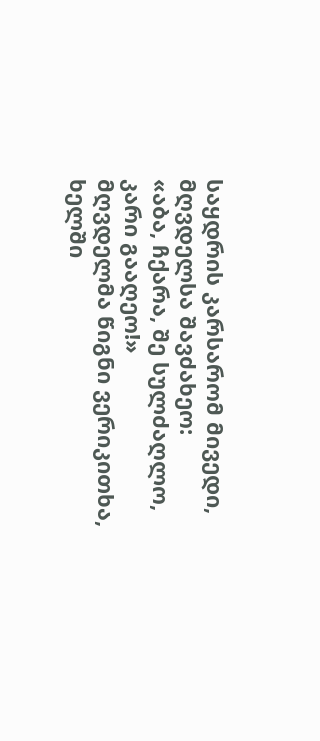საყდრის კარსარომ მივედი,
მღვდელსა შავძახეო:
«აბა, ჩქარა, შე სულძაღლო,
კარი გააღეო!»
მღვდელმა წიგნი ვერიკითხა,
ხელში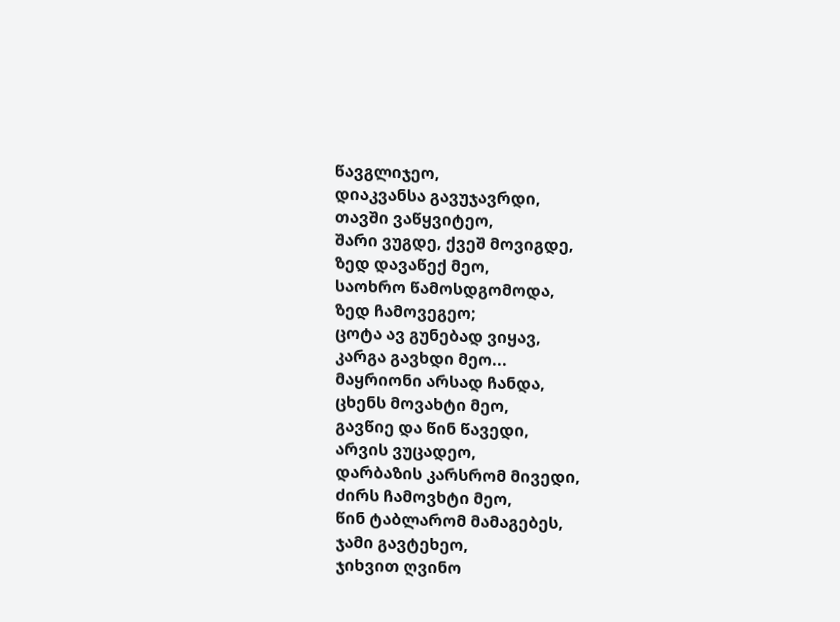წავგლიჯეო,
დიაკვანსა გავუჯავრდი,
თავში ვაწყვიტეო,
შარი ვუგდე, ქვეშ მოვიგდე,
ზედ დავაწექ მეო,
საოხრო წამოსდგომოდა,
ზედ ჩამოვეგეო;
ცოტა ავ გუნებად ვიყავ,
კარგა გავხდი მეო...
მაყრიონი არსად ჩანდა,
ცხენს მოვახტი მეო,
გავწიე და წინ წავედი,
არვის ვუცადეო,
დარბაზის კარსრომ მივედი,
ძირს ჩამოვხტი მეო,
წინ ტაბლარომ მამაგებეს,
ჯამი გავტეხეო,
ჯიხვით ღვინო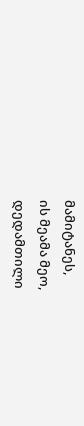მამიტანეს,
ის მეამა მეო,
დედამთილი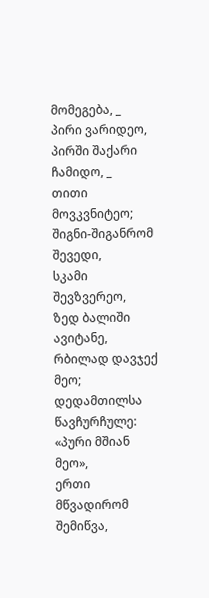მომეგება, _
პირი ვარიდეო,
პირში შაქარი ჩამიდო, _
თითი მოვკვნიტეო;
შიგნი-შიგანრომ შევედი,
სკამი შევზვერეო,
ზედ ბალიში ავიტანე,
რბილად დავჯექ მეო;
დედამთილსა წავჩურჩულე:
«პური მშიან მეო»,
ერთი მწვადირომ შემიწვა,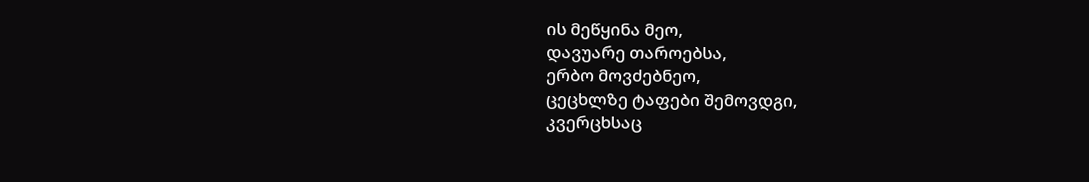ის მეწყინა მეო,
დავუარე თაროებსა,
ერბო მოვძებნეო,
ცეცხლზე ტაფები შემოვდგი,
კვერცხსაც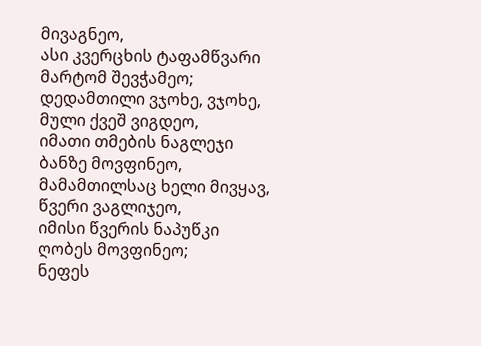მივაგნეო,
ასი კვერცხის ტაფამწვარი
მარტომ შევჭამეო;
დედამთილი ვჯოხე, ვჯოხე,
მული ქვეშ ვიგდეო,
იმათი თმების ნაგლეჯი
ბანზე მოვფინეო,
მამამთილსაც ხელი მივყავ,
წვერი ვაგლიჯეო,
იმისი წვერის ნაპუწკი
ღობეს მოვფინეო;
ნეფეს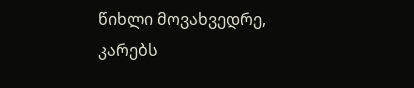წიხლი მოვახვედრე,
კარებს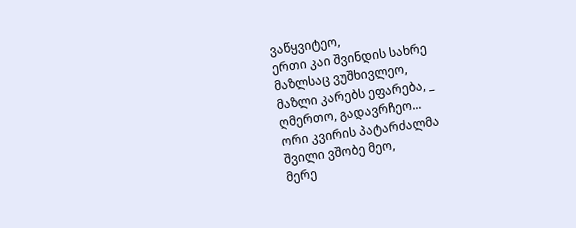ვაწყვიტეო,
ერთი კაი შვინდის სახრე
მაზლსაც ვუშხივლეო,
მაზლი კარებს ეფარება, _
ღმერთო, გადავრჩეო...
ორი კვირის პატარძალმა
შვილი ვშობე მეო,
მერე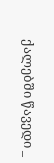ქალებში წავედი _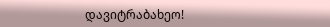დავიტრაბახეო!